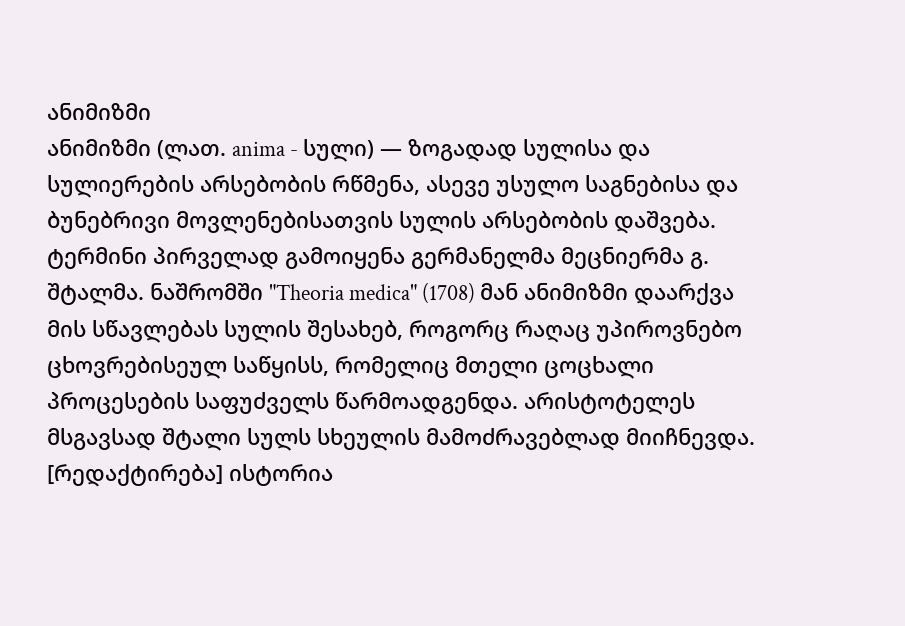ანიმიზმი
ანიმიზმი (ლათ. anima - სული) — ზოგადად სულისა და სულიერების არსებობის რწმენა, ასევე უსულო საგნებისა და ბუნებრივი მოვლენებისათვის სულის არსებობის დაშვება. ტერმინი პირველად გამოიყენა გერმანელმა მეცნიერმა გ. შტალმა. ნაშრომში "Theoria medica" (1708) მან ანიმიზმი დაარქვა მის სწავლებას სულის შესახებ, როგორც რაღაც უპიროვნებო ცხოვრებისეულ საწყისს, რომელიც მთელი ცოცხალი პროცესების საფუძველს წარმოადგენდა. არისტოტელეს მსგავსად შტალი სულს სხეულის მამოძრავებლად მიიჩნევდა.
[რედაქტირება] ისტორია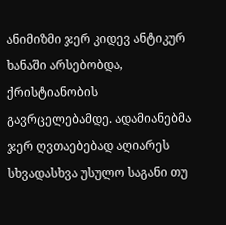ანიმიზმი ჯერ კიდევ ანტიკურ ხანაში არსებობდა, ქრისტიანობის გავრცელებამდე. ადამიანებმა ჯერ ღვთაებებად აღიარეს სხვადასხვა უსულო საგანი თუ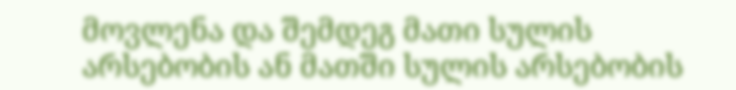მოვლენა და შემდეგ მათი სულის არსებობის ან მათში სულის არსებობის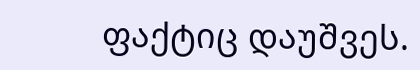ფაქტიც დაუშვეს.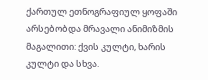ქართულ ეთნოგრაფიულ ყოფაში არსებობდა მრავალი ანიმიზმის მაგალითი: ქვის კულტი, ხარის კულტი და სხვა.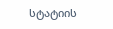სტატიის